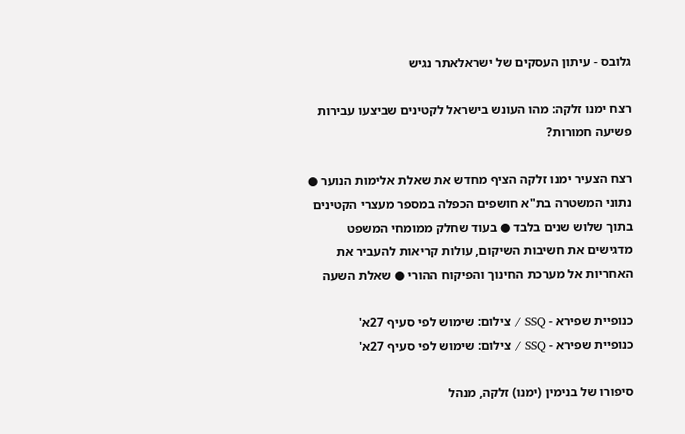גלובס - עיתון העסקים של ישראלאתר נגיש

רצח ימנו זלקה: מהו העונש בישראל לקטינים שביצעו עבירות פשיעה חמורות?

רצח הצעיר ימנו זלקה הציף מחדש את שאלת אלימות הנוער ● נתוני המשטרה בת"א חושפים הכפלה במספר מעצרי הקטינים בתוך שלוש שנים בלבד ● בעוד שחלק ממומחי המשפט מדגישים את חשיבות השיקום, עולות קריאות להעביר את האחריות אל מערכת החינוך והפיקוח ההורי ● שאלת השעה

כנופיית שפירא - SSQ / צילום: שימוש לפי סעיף 27א'
כנופיית שפירא - SSQ / צילום: שימוש לפי סעיף 27א'

סיפורו של בנימין (ימנו) זלקה, מנהל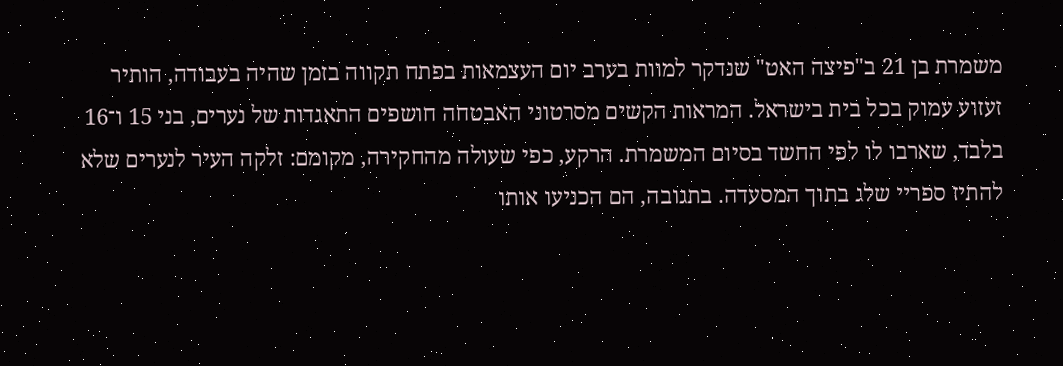משמרת בן 21 ב"פיצה האט" שנדקר למוות בערב יום העצמאות בפתח תקווה בזמן שהיה בעבודה, הותיר זעזוע עמוק בכל בית בישראל. המראות הקשים מסרטוני האבטחה חושפים התאגדות של נערים, בני 15 ו־16 בלבד, שארבו לו לפי החשד בסיום המשמרת. הרקע, כפי שעולה מהחקירה, מקומם: זלקה העיר לנערים שלא להתיז ספריי שלג בתוך המסעדה. בתגובה, הם הכניעו אותו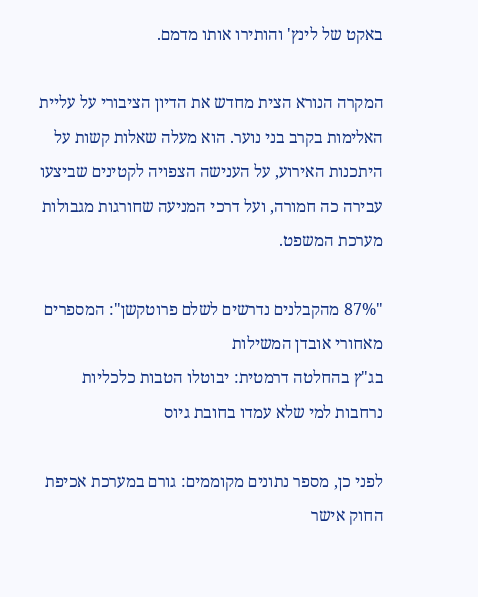באקט של לינץ' והותירו אותו מדמם.

המקרה הנורא הצית מחדש את הדיון הציבורי על עליית האלימות בקרב בני נוער. הוא מעלה שאלות קשות על היתכנות האירוע, על הענישה הצפויה לקטינים שביצעו עבירה כה חמורה, ועל דרכי המניעה שחורגות מגבולות מערכת המשפט.

"87% מהקבלנים נדרשים לשלם פרוטקשן": המספרים מאחורי אובדן המשילות
בג"ץ בהחלטה דרמטית: יבוטלו הטבות כלכליות נרחבות למי שלא עמדו בחובת גיוס

לפני כן, מספר נתונים מקוממים: גורם במערכת אכיפת החוק אישר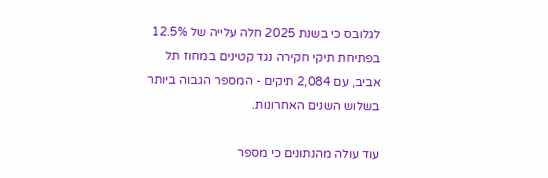לגלובס כי בשנת 2025 חלה עלייה של 12.5% בפתיחת תיקי חקירה נגד קטינים במחוז תל אביב, עם 2,084 תיקים - המספר הגבוה ביותר בשלוש השנים האחרונות.

עוד עולה מהנתונים כי מספר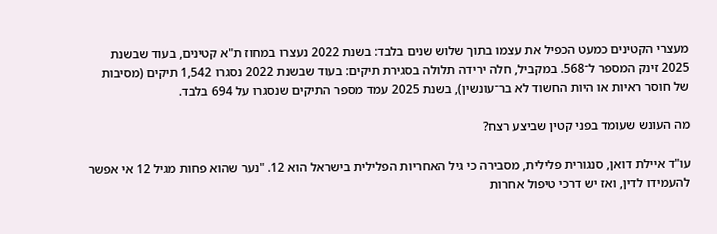מעצרי הקטינים כמעט הכפיל את עצמו בתוך שלוש שנים בלבד: בשנת 2022 נעצרו במחוז ת"א קטינים, בעוד שבשנת 2025 זינק המספר ל־568. במקביל, חלה ירידה תלולה בסגירת תיקים: בעוד שבשנת 2022 נסגרו 1,542 תיקים (מסיבות של חוסר ראיות או היות החשוד לא בר־עונשין), בשנת 2025 עמד מספר התיקים שנסגרו על 694 בלבד.

מה העונש שעומד בפני קטין שביצע רצח?

עו"ד איילת דואן, סנגורית פלילית, מסבירה כי גיל האחריות הפלילית בישראל הוא 12. "נער שהוא פחות מגיל 12 אי אפשר להעמידו לדין, ואז יש דרכי טיפול אחרות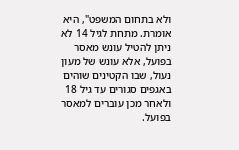ולא בתחום המשפט", היא אומרת. מתחת לגיל 14 לא ניתן להטיל עונש מאסר בפועל, אלא עונש של מעון נעול, שבו הקטינים שוהים באגפים סגורים עד גיל 18 ולאחר מכן עוברים למאסר בפועל.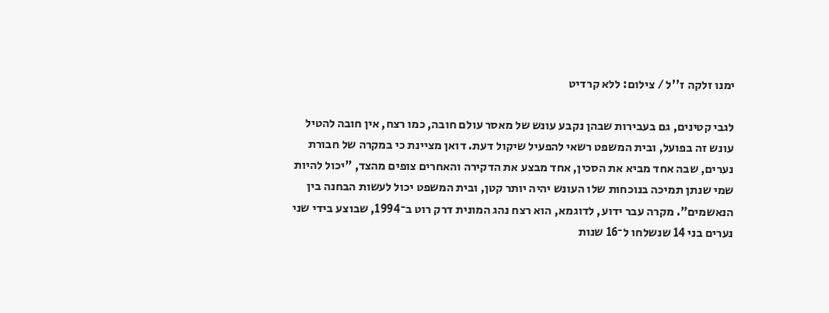ימנו זלקה ז''ל / צילום: ללא קרדיט

לגבי קטינים, גם בעבירות שבהן נקבע עונש של מאסר עולם חובה, כמו רצח, אין חובה להטיל עונש זה בפועל, ובית המשפט רשאי להפעיל שיקול דעת. דואן מציינת כי במקרה של חבורת נערים, שבה אחד מביא את הסכין, אחד מבצע את הדקירה והאחרים צופים מהצד, "יכול להיות שמי שנתן תמיכה בנוכחות שלו העונש יהיה יותר קטן, ובית המשפט יכול לעשות הבחנה בין הנאשמים". מקרה עבר ידוע, לדוגמא, הוא רצח נהג המונית דרק רוט ב־1994, שבוצע בידי שני נערים בני 14 שנשלחו ל־16 שנות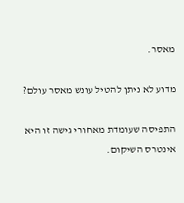מאסר.

מדוע לא ניתן להטיל עונש מאסר עולם?

התפיסה שעומדת מאחורי גישה זו היא אינטרס השיקום.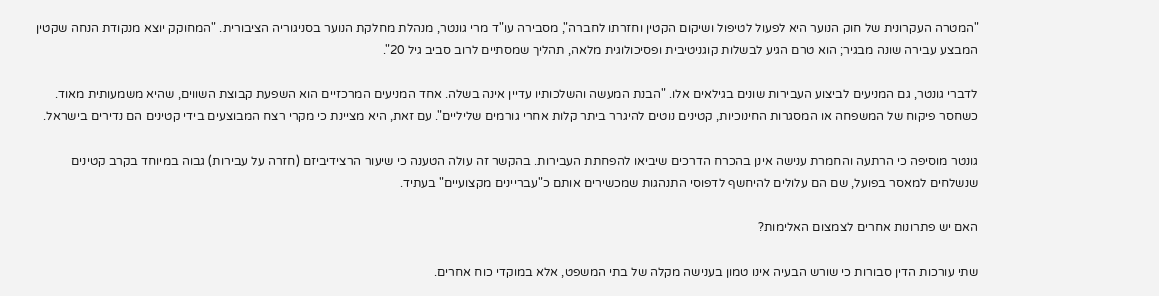"המטרה העקרונית של חוק הנוער היא לפעול לטיפול ושיקום הקטין וחזרתו לחברה", מסבירה עו"ד מרי גונטר, מנהלת מחלקת הנוער בסניגוריה הציבורית. "המחוקק יוצא מנקודת הנחה שקטין המבצע עבירה שונה מבגיר; הוא טרם הגיע לבשלות קוגניטיבית ופסיכולוגית מלאה, תהליך שמסתיים לרוב סביב גיל 20".

לדברי גונטר, גם המניעים לביצוע העבירות שונים בגילאים אלו. "הבנת המעשה והשלכותיו עדיין אינה בשלה. אחד המניעים המרכזיים הוא השפעת קבוצת השווים, שהיא משמעותית מאוד. כשחסר פיקוח של המשפחה או המסגרות החינוכיות, קטינים נוטים להיגרר ביתר קלות אחרי גורמים שליליים". עם זאת, היא מציינת כי מקרי רצח המבוצעים בידי קטינים הם נדירים בישראל.

גונטר מוסיפה כי הרתעה והחמרת ענישה אינן בהכרח הדרכים שיביאו להפחתת העבירות. בהקשר זה עולה הטענה כי שיעור הרצידיביזם (חזרה על עבירות) גבוה במיוחד בקרב קטינים שנשלחים למאסר בפועל, שם הם עלולים להיחשף לדפוסי התנהגות שמכשירים אותם כ"עבריינים מקצועיים" בעתיד.

האם יש פתרונות אחרים לצמצום האלימות?

שתי עורכות הדין סבורות כי שורש הבעיה אינו טמון בענישה מקלה של בתי המשפט, אלא במוקדי כוח אחרים.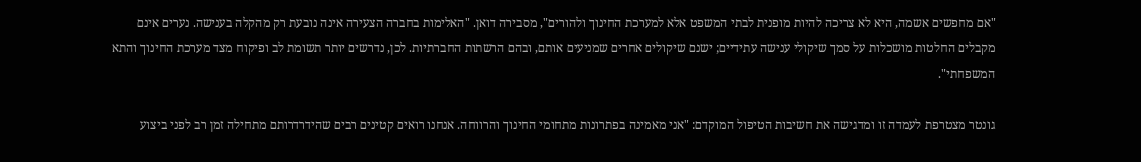"אם מחפשים אשמה, היא לא צריכה להיות מופנית לבתי המשפט אלא למערכת החינוך ולהורים", מסבירה דואן. "האלימות בחברה הצעירה אינה נובעת רק מהקלה בענישה. נערים אינם מקבלים החלטות מושכלות על סמך שיקולי ענישה עתידיים; ישנם שיקולים אחרים שמניעים אותם, ובהם הרשתות החברתיות. לכן, נדרשים יותר תשומת לב ופיקוח מצד מערכת החינוך והתא המשפחתי".

גונטר מצטרפת לעמדה זו ומדגישה את חשיבות הטיפול המוקדם: "אני מאמינה בפתרונות מתחומי החינוך והרווחה. אנחנו רואים קטינים רבים שהידרדרותם מתחילה זמן רב לפני ביצוע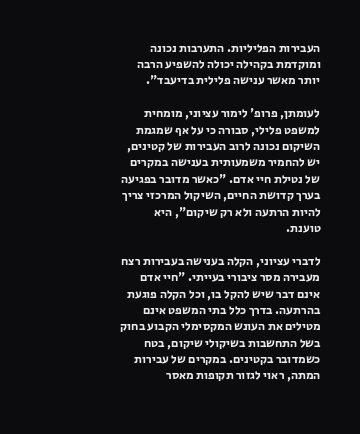העבירות הפליליות. התערבות נכונה ומוקדמת בקהילה יכולה להשפיע הרבה יותר מאשר ענישה פלילית בדיעבד".

לעומתן, פרופ' לימור עציוני, מומחית למשפט פלילי, סבורה כי על אף שמגמת השיקום נכונה לרוב העבירות של קטינים, יש להחמיר משמעותית בענישה במקרים של נטילת חיי אדם. "כאשר מדובר בפגיעה בערך קדושת החיים, השיקול המרכזי צריך להיות הרתעה ולא רק שיקום", היא טוענת.

לדברי עציוני, הקלה בענישה בעבירות רצח מעבירה מסר ציבורי בעייתי. "חיי אדם אינם דבר שיש להקל בו, וכל הקלה פוגעת בהרתעה. בדרך כלל בתי המשפט אינם מטילים את העונש המקסימלי הקבוע בחוק בשל התחשבות בשיקולי שיקום, בטח כשמדובר בקטינים. במקרים של עבירות המתה, ראוי לגזור תקופות מאסר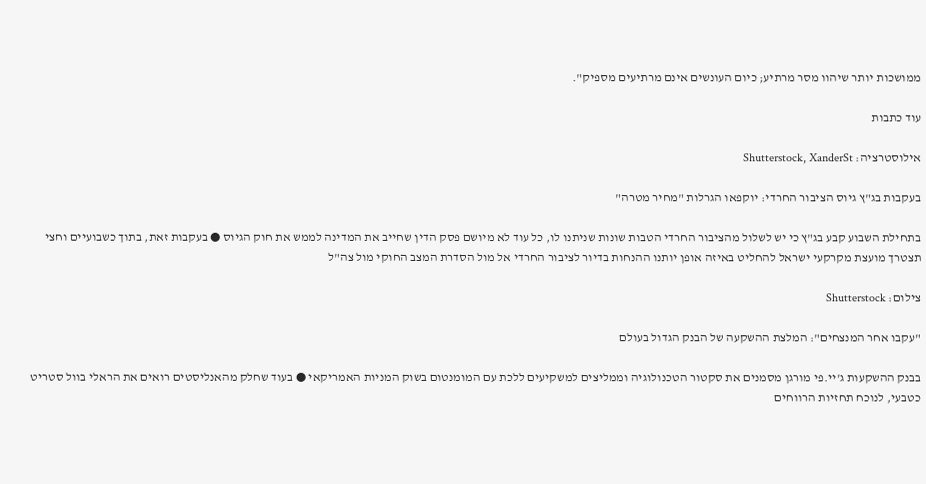ממושכות יותר שיהוו מסר מרתיע; כיום העונשים אינם מרתיעים מספיק".

עוד כתבות

אילוסטרציה: Shutterstock, XanderSt

בעקבות בג"ץ גיוס הציבור החרדי: יוקפאו הגרלות "מחיר מטרה"

בתחילת השבוע קבע בג"ץ כי יש לשלול מהציבור החרדי הטבות שונות שניתנו לו, כל עוד לא מיושם פסק הדין שחייב את המדינה לממש את חוק הגיוס ● בעקבות זאת, בתוך כשבועיים וחצי תצטרך מועצת מקרקעי ישראל להחליט באיזה אופן יותנו ההנחות בדיור לציבור החרדי אל מול הסדרת המצב החוקי מול צה"ל

צילום: Shutterstock

"עקבו אחר המנצחים": המלצת ההשקעה של הבנק הגדול בעולם

בבנק ההשקעות ג'יי.פי מורגן מסמנים את סקטור הטכנולוגיה וממליצים למשקיעים ללכת עם המומנטום בשוק המניות האמריקאי ● בעוד שחלק מהאנליסטים רואים את הראלי בוול סטריט כטבעי, לנוכח תחזיות הרווחים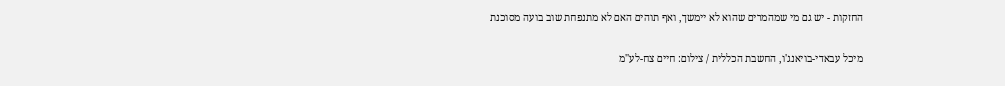החזקות - יש גם מי שמהמרים שהוא לא יימשך, ואף תוהים האם לא מתנפחת שוב בועה מסוכנת

מיכל עבאדי-בויאנג'ו, החשבת הכללית / צילום: חיים צח-לע''מ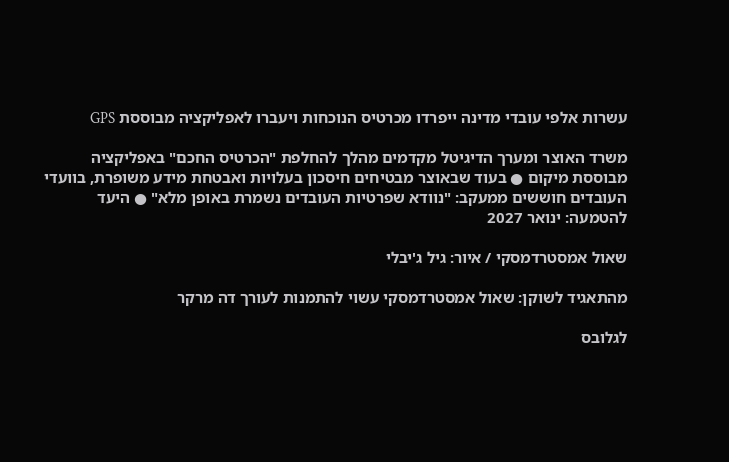עשרות אלפי עובדי מדינה ייפרדו מכרטיס הנוכחות ויעברו לאפליקציה מבוססת GPS

משרד האוצר ומערך הדיגיטל מקדמים מהלך להחלפת "הכרטיס החכם" באפליקציה מבוססת מיקום ● בעוד שבאוצר מבטיחים חיסכון בעלויות ואבטחת מידע משופרת, בוועדי העובדים חוששים ממעקב: "נוודא שפרטיות העובדים נשמרת באופן מלא" ● היעד להטמעה: ינואר 2027

שאול אמסטרדמסקי / איור: גיל ג'יבלי

מהתאגיד לשוקן: שאול אמסטרדמסקי עשוי להתמנות לעורך דה מרקר

לגלובס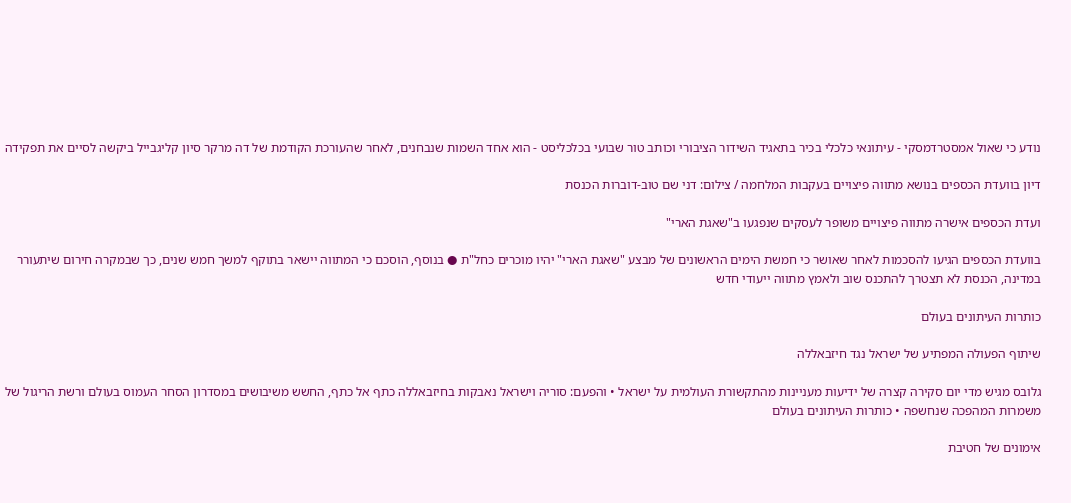נודע כי שאול אמסטרדמסקי - עיתונאי כלכלי בכיר בתאגיד השידור הציבורי וכותב טור שבועי בכלכליסט - הוא אחד השמות שנבחנים, לאחר שהעורכת הקודמת של דה מרקר סיון קליגבייל ביקשה לסיים את תפקידה

דיון בוועדת הכספים בנושא מתווה פיצויים בעקבות המלחמה / צילום: דני שם טוב-דוברות הכנסת

ועדת הכספים אישרה מתווה פיצויים משופר לעסקים שנפגעו ב"שאגת הארי"

בוועדת הכספים הגיעו להסכמות לאחר שאושר כי חמשת הימים הראשונים של מבצע "שאגת הארי" יהיו מוכרים כחל"ת ● בנוסף, הוסכם כי המתווה יישאר בתוקף למשך חמש שנים, כך שבמקרה חירום שיתעורר במדינה, הכנסת לא תצטרך להתכנס שוב ולאמץ מתווה ייעודי חדש

כותרות העיתונים בעולם

שיתוף הפעולה המפתיע של ישראל נגד חיזבאללה

גלובס מגיש מדי יום סקירה קצרה של ידיעות מעניינות מהתקשורת העולמית על ישראל • והפעם: סוריה וישראל נאבקות בחיזבאללה כתף אל כתף, החשש משיבושים במסדרון הסחר העמוס בעולם ורשת הריגול של משמרות המהפכה שנחשפה • כותרות העיתונים בעולם

אימונים של חטיבת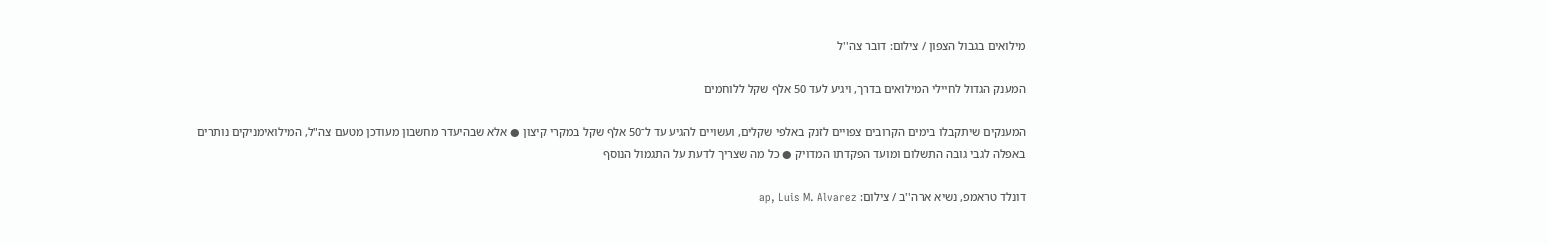מילואים בגבול הצפון / צילום: דובר צה''ל

המענק הגדול לחיילי המילואים בדרך, ויגיע לעד 50 אלף שקל ללוחמים

המענקים שיתקבלו בימים הקרובים צפויים לזנק באלפי שקלים, ועשויים להגיע עד ל־50 אלף שקל במקרי קיצון ● אלא שבהיעדר מחשבון מעודכן מטעם צה"ל, המילואימניקים נותרים באפלה לגבי גובה התשלום ומועד הפקדתו המדויק ● כל מה שצריך לדעת על התגמול הנוסף

דונלד טראמפ, נשיא ארה''ב / צילום: ap, Luis M. Alvarez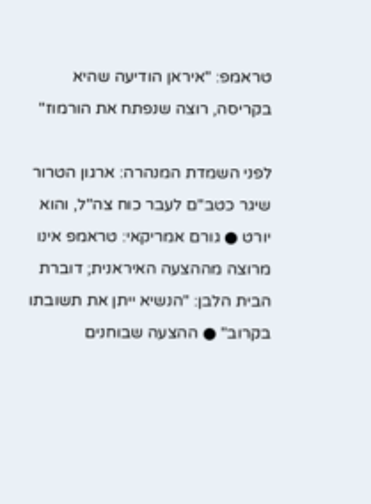טראמפ: "איראן הודיעה שהיא בקריסה, רוצה שנפתח את הורמוז"

לפני השמדת המנהרה: ארגון הטרור שיגר כטב"ם לעבר כוח צה"ל, והוא יורט ● גורם אמריקאי: טראמפ אינו מרוצה מההצעה האיראנית; דוברת הבית הלבן: "הנשיא ייתן את תשובתו בקרוב" ● ההצעה שבוחנים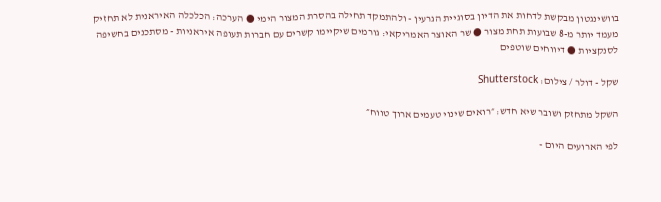בוושינגטון מבקשת לדחות את הדיון בסוגיית הגרעין - ולהתמקד תחילה בהסרת המצור הימי ● הערכה: הכלכלה האיראנית לא תחזיק מעמד יותר מ-8 שבועות תחת מצור ● שר האוצר האמריקאי: גורמים שיקיימו קשרים עם חברות תעופה איראניות - מסתכנים בחשיפה לסנקציות ● דיווחים שוטפים

שקל - דולר / צילום: Shutterstock

השקל מתחזק ושובר שיא חדש: ״רואים שינוי טעמים ארוך טווח״

לפי הארועים היום -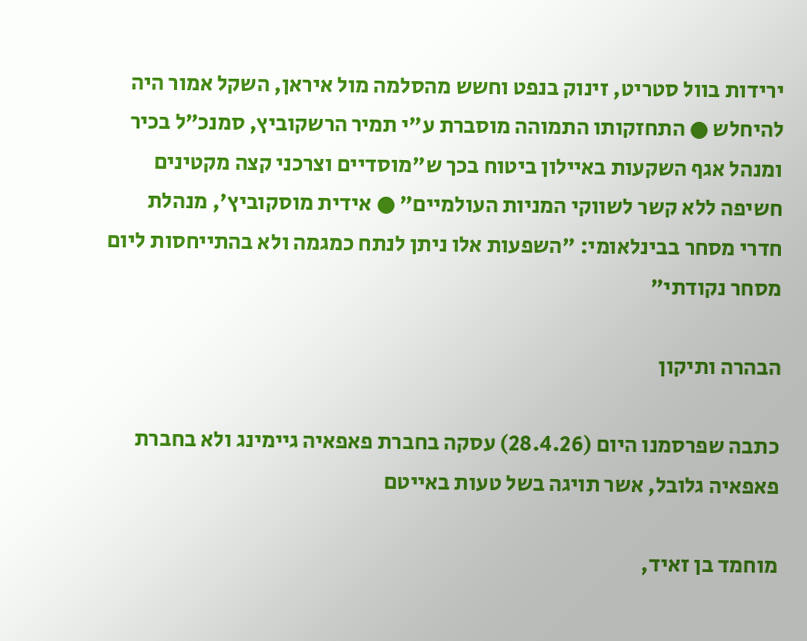ירידות בוול סטריט, זינוק בנפט וחשש מהסלמה מול איראן, השקל אמור היה להיחלש ● התחזקותו התמוהה מוסברת ע"י תמיר הרשקוביץ, סמנכ״ל בכיר ומנהל אגף השקעות באיילון ביטוח בכך ש"מוסדיים וצרכני קצה מקטינים חשיפה ללא קשר לשווקי המניות העולמיים" ● אידית מוסקוביץ', מנהלת חדרי מסחר בבינלאומי: "השפעות אלו ניתן לנתח כמגמה ולא בהתייחסות ליום מסחר נקודתי"

הבהרה ותיקון

כתבה שפרסמנו היום (28.4.26) עסקה בחברת פאפאיה גיימינג ולא בחברת פאפאיה גלובל, אשר תויגה בשל טעות באייטם

מוחמד בן זאיד,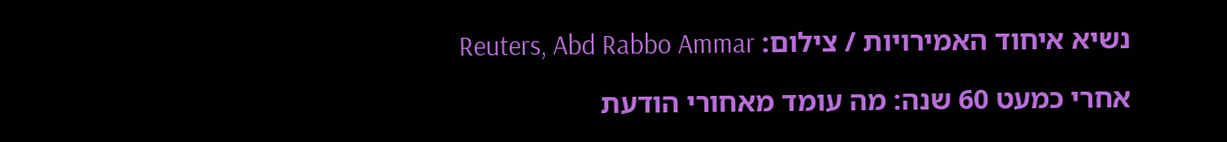נשיא איחוד האמירויות / צילום: Reuters, Abd Rabbo Ammar

אחרי כמעט 60 שנה: מה עומד מאחורי הודעת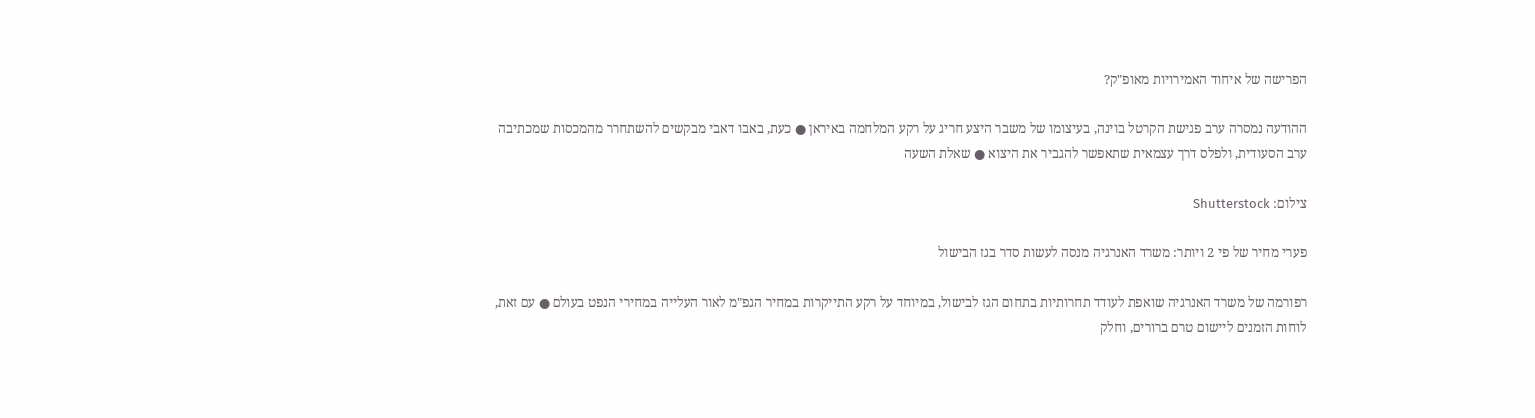הפרישה של איחוד האמירויות מאופ"ק?

ההודעה נמסרה ערב פגישת הקרטל בוינה, בעיצומו של משבר היצע חריג על רקע המלחמה באיראן ● כעת, באבו דאבי מבקשים להשתחרר מהמכסות שמכתיבה ערב הסעודית, ולפלס דרך עצמאית שתאפשר להגביר את היצוא ● שאלת השעה

צילום: Shutterstock

פערי מחיר של פי 2 ויותר: משרד האנרגיה מנסה לעשות סדר בגז הבישול

רפורמה של משרד האנרגיה שואפת לעודד תחרותיות בתחום הגז לבישול, במיוחד על רקע התייקרות במחיר הגפ"מ לאור העלייה במחירי הנפט בעולם ● עם זאת, לוחות הזמנים ליישום טרם ברורים, וחלק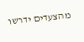מהצעדים ידרשו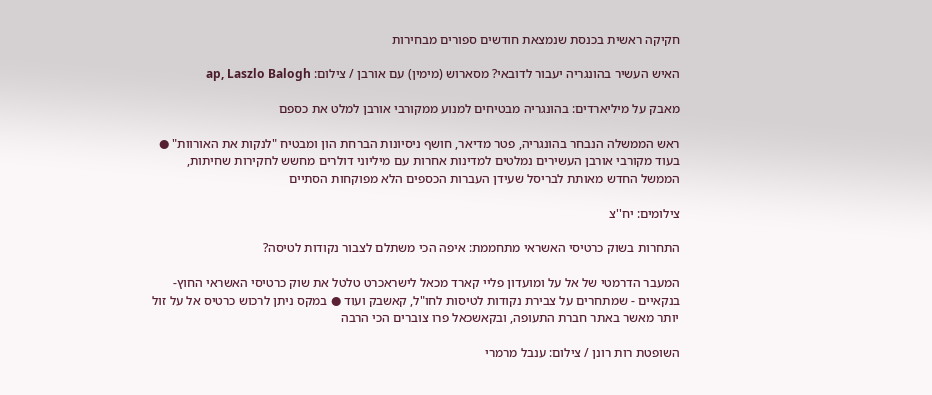חקיקה ראשית בכנסת שנמצאת חודשים ספורים מבחירות

האיש העשיר בהונגריה יעבור לדובאי? מסארוש (מימין) עם אורבן / צילום: ap, Laszlo Balogh

מאבק על מיליארדים: בהונגריה מבטיחים למנוע ממקורבי אורבן למלט את כספם

ראש הממשלה הנבחר בהונגריה, פטר מדיאר, חושף ניסיונות הברחת הון ומבטיח "לנקות את האורוות" ● בעוד מקורבי אורבן העשירים נמלטים למדינות אחרות עם מיליוני דולרים מחשש לחקירות שחיתות, הממשל החדש מאותת לבריסל שעידן העברות הכספים הלא מפוקחות הסתיים

צילומים: יח''צ

התחרות בשוק כרטיסי האשראי מתחממת: איפה הכי משתלם לצבור נקודות לטיסה?

המעבר הדרמטי של אל על ומועדון פליי קארד מכאל לישראכרט טלטל את שוק כרטיסי האשראי החוץ-בנקאיים - שמתחרים על צבירת נקודות לטיסות לחו"ל, קאשבק ועוד ● במקס ניתן לרכוש כרטיס אל על זול יותר מאשר באתר חברת התעופה, ובקאשכאל פרו צוברים הכי הרבה

השופטת רות רונן / צילום: ענבל מרמרי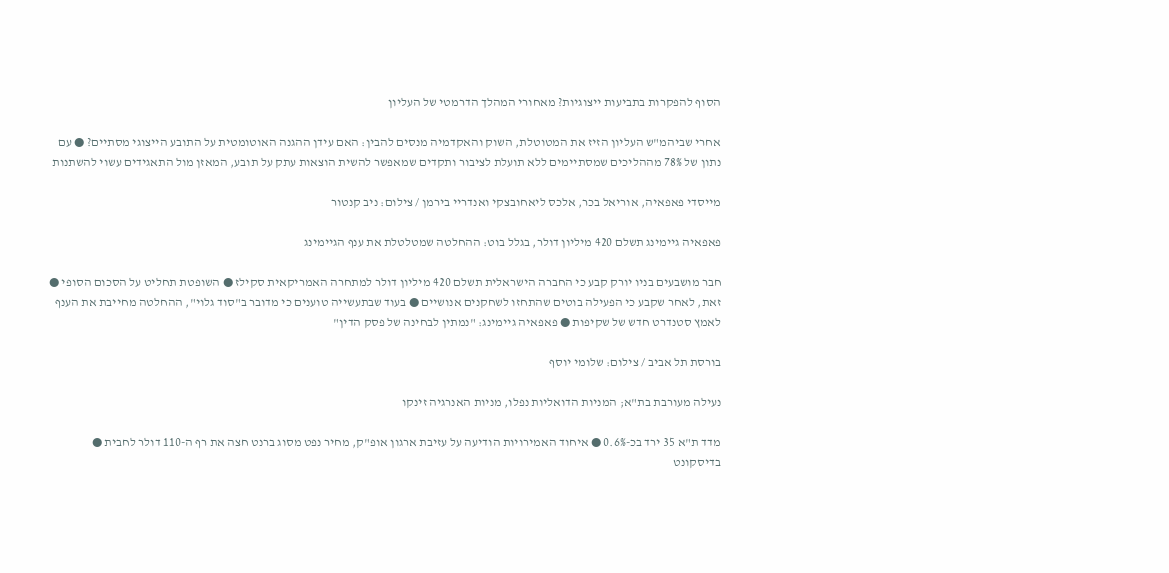הסוף להפקרות בתביעות ייצוגיות? מאחורי המהלך הדרמטי של העליון

אחרי שביהמ"ש העליון הזיז את המטוטלת, השוק והאקדמיה מנסים להבין: האם עידן ההגנה האוטומטית על התובע הייצוגי מסתיים? ● עם נתון של 78% מההליכים שמסתיימים ללא תועלת לציבור ותקדים שמאפשר להשית הוצאות עתק על תובע, המאזן מול התאגידים עשוי להשתנות

מייסדי פאפאיה, אוריאל בכר, אלכס ליאחובצקי ואנדריי בירמן / צילום: ניב קנטור

פאפאיה גיימינג תשלם 420 מיליון דולר, בגלל בוט: ההחלטה שמטלטלת את ענף הגיימינג

חבר מושבעים בניו יורק קבע כי החברה הישראלית תשלם 420 מיליון דולר למתחרה האמריקאית סקילז ● השופטת תחליט על הסכום הסופי ● זאת, לאחר שקבע כי הפעילה בוטים שהתחזו לשחקנים אנושיים ● בעוד שבתעשייה טוענים כי מדובר ב"סוד גלוי", ההחלטה מחייבת את הענף לאמץ סטנדרט חדש של שקיפות ● פאפאיה גיימינג: "נמתין לבחינה של פסק הדין"

בורסת תל אביב / צילום: שלומי יוסף

נעילה מעורבת בת"א; המניות הדואליות נפלו, מניות האנרגיה זינקו

מדד ת"א 35 ירד בכ-0.6% ● איחוד האמירויות הודיעה על עזיבת ארגון אופ"ק, מחיר נפט מסוג ברנט חצה את רף ה-110 דולר לחבית ● בדיסקונט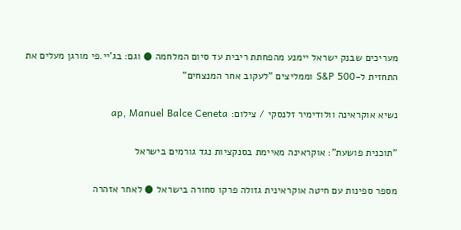מעריכים שבנק ישראל יימנע מהפחתת ריבית עד סיום המלחמה ● וגם: בג'יי.פי מורגן מעלים את התחזית ל-S&P 500 וממליצים "לעקוב אחר המנצחים"

נשיא אוקראינה וולודימיר זלנסקי / צילום: ap, Manuel Balce Ceneta

"תוכנית פושעת": אוקראינה מאיימת בסנקציות נגד גורמים בישראל

מספר ספינות עם חיטה אוקראינית גזולה פרקו סחורה בישראל ● לאחר אזהרה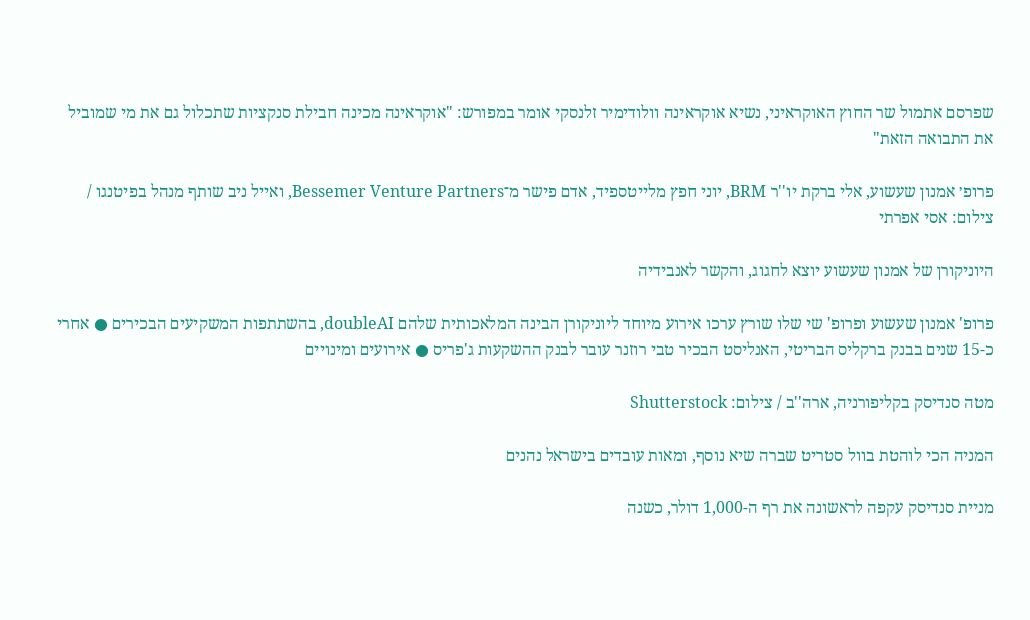שפרסם אתמול שר החוץ האוקראיני, נשיא אוקראינה וולודימיר זלנסקי אומר במפורש: "אוקראינה מכינה חבילת סנקציות שתכלול גם את מי שמוביל את התבואה הזאת"

פרופ׳ אמנון שעשוע, אלי ברקת יו''ר BRM, יוני חפץ מלייטספיד, אדם פישר מ־Bessemer Venture Partners, ואייל ניב שותף מנהל בפיטנגו / צילום: אסי אפרתי

היוניקורן של אמנון שעשוע יוצא לחגוג, והקשר לאנבידיה

פרופ' אמנון שעשוע ופרופ' שי שלו שורץ ערכו אירוע מיוחד ליוניקורן הבינה המלאכותית שלהם doubleAI, בהשתתפות המשקיעים הבכירים ● אחרי כ-15 שנים בבנק ברקליס הבריטי, האנליסט הבכיר טבי רוזנר עובר לבנק ההשקעות ג'פריס ● אירועים ומינויים

מטה סנדיסק בקליפורניה, ארה''ב / צילום: Shutterstock

המניה הכי לוהטת בוול סטריט שברה שיא נוסף, ומאות עובדים בישראל נהנים

מניית סנדיסק עקפה לראשונה את רף ה-1,000 דולר, כשנה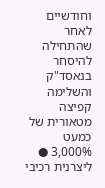וחודשיים לאחר שהתחילה להיסחר בנאסד"ק והשלימה קפיצה מטאורית של כמעט 3,000% ● ליצרנית רכיבי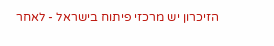הזיכרון יש מרכזי פיתוח בישראל - לאחר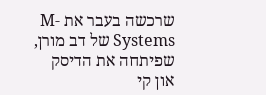שרכשה בעבר את M-Systems של דב מורן, שפיתחה את הדיסק און קי